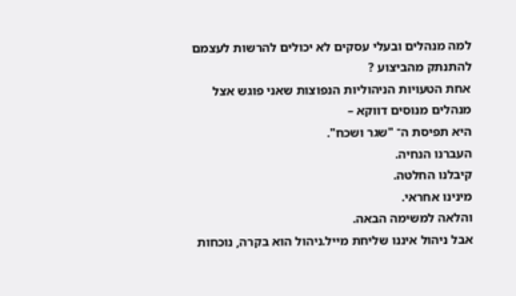למה מנהלים ובעלי עסקים לא יכולים להרשות לעצמם להתנתק מהביצוע ?
אחת הטעויות הניהוליות הנפוצות שאני פוגש אצל מנהלים מנוסים דווקא –
היא תפיסת ה־ "שגר ושכח".
העברנו הנחיה.
קיבלנו החלטה.
מינינו אחראי.
והלאה למשימה הבאה.
אבל ניהול איננו שליחת מייל.ניהול הוא בקרה, נוכחות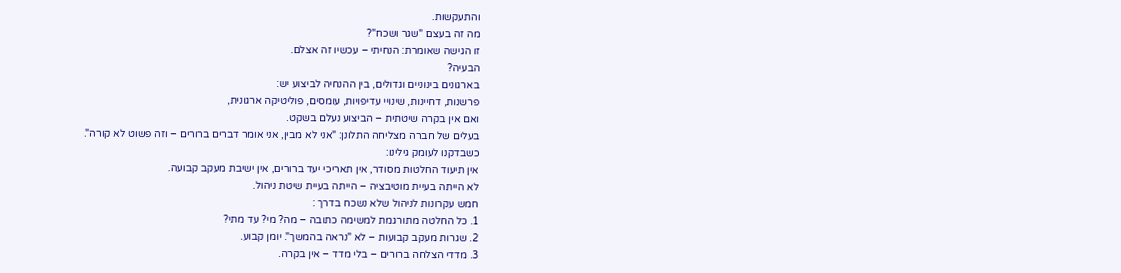והתעקשות.
מה זה בעצם "שגר ושכח"?
זו הגישה שאומרת: הנחיתי – עכשיו זה אצלם.
הבעיה?
בארגונים בינוניים וגדולים, בין ההנחיה לביצוע יש:
פרשנות, דחיינות, שינויי עדיפויות, עומסים, פוליטיקה ארגונית,
ואם אין בקרה שיטתית – הביצוע נעלם בשקט.
בעלים של חברה מצליחה התלונן: "אני לא מבין, אני אומר דברים ברורים – וזה פשוט לא קורה".
כשבדקנו לעומק גילינו:
אין תיעוד החלטות מסודר, אין תאריכי יעד ברורים, אין ישיבת מעקב קבועה.
לא הייתה בעיית מוטיבציה – הייתה בעיית שיטת ניהול.
חמש עקרונות לניהול שלא נשכח בדרך :
1. כל החלטה מתורגמת למשימה כתובה – מה? מי? עד מתי?
2. שגרות מעקב קבועות – לא "נראה בהמשך". יומן קבוע.
3. מדדי הצלחה ברורים – בלי מדד – אין בקרה.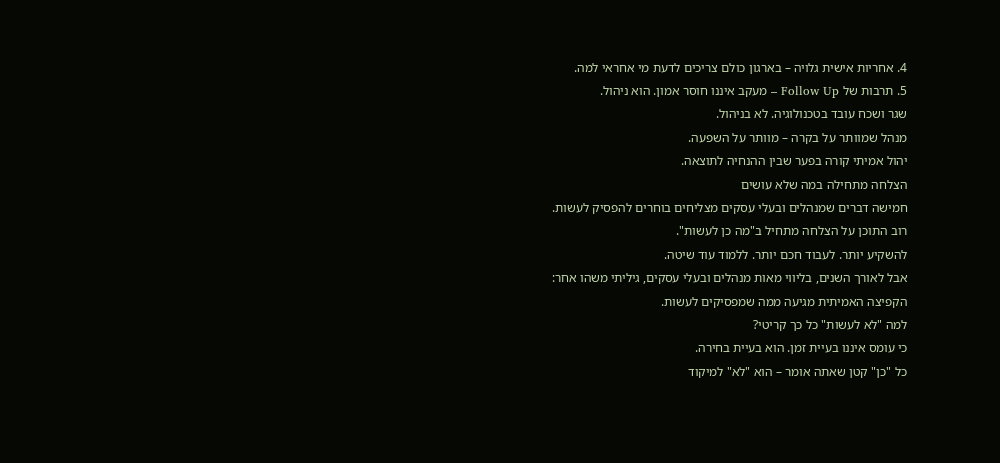4. אחריות אישית גלויה – בארגון כולם צריכים לדעת מי אחראי למה.
5. תרבות של Follow Up – מעקב איננו חוסר אמון. הוא ניהול.
שגר ושכח עובד בטכנולוגיה. לא בניהול.
מנהל שמוותר על בקרה – מוותר על השפעה.
יהול אמיתי קורה בפער שבין ההנחיה לתוצאה.
הצלחה מתחילה במה שלא עושים
חמישה דברים שמנהלים ובעלי עסקים מצליחים בוחרים להפסיק לעשות.
רוב התוכן על הצלחה מתחיל ב"מה כן לעשות".
להשקיע יותר. לעבוד חכם יותר. ללמוד עוד שיטה.
אבל לאורך השנים, בליווי מאות מנהלים ובעלי עסקים, גיליתי משהו אחר:
הקפיצה האמיתית מגיעה ממה שמפסיקים לעשות.
למה "לא לעשות" כל כך קריטי?
כי עומס איננו בעיית זמן. הוא בעיית בחירה.
כל "כן" קטן שאתה אומר – הוא "לא" למיקוד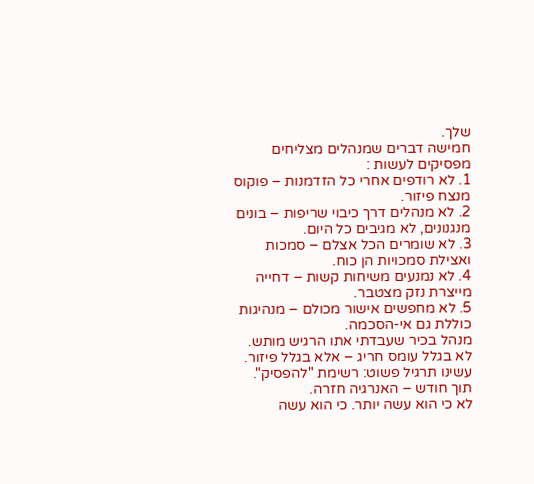שלך.
חמישה דברים שמנהלים מצליחים מפסיקים לעשות :
1. לא רודפים אחרי כל הזדמנות – פוקוס מנצח פיזור.
2. לא מנהלים דרך כיבוי שריפות – בונים מנגנונים, לא מגיבים כל היום.
3. לא שומרים הכל אצלם – סמכות ואצילת סמכויות הן כוח.
4. לא נמנעים משיחות קשות – דחייה מייצרת נזק מצטבר.
5. לא מחפשים אישור מכולם – מנהיגות כוללת גם אי-הסכמה.
מנהל בכיר שעבדתי אתו הרגיש מותש.
לא בגלל עומס חריג – אלא בגלל פיזור.
עשינו תרגיל פשוט: רשימת "להפסיק".
תוך חודש – האנרגיה חזרה.
לא כי הוא עשה יותר. כי הוא עשה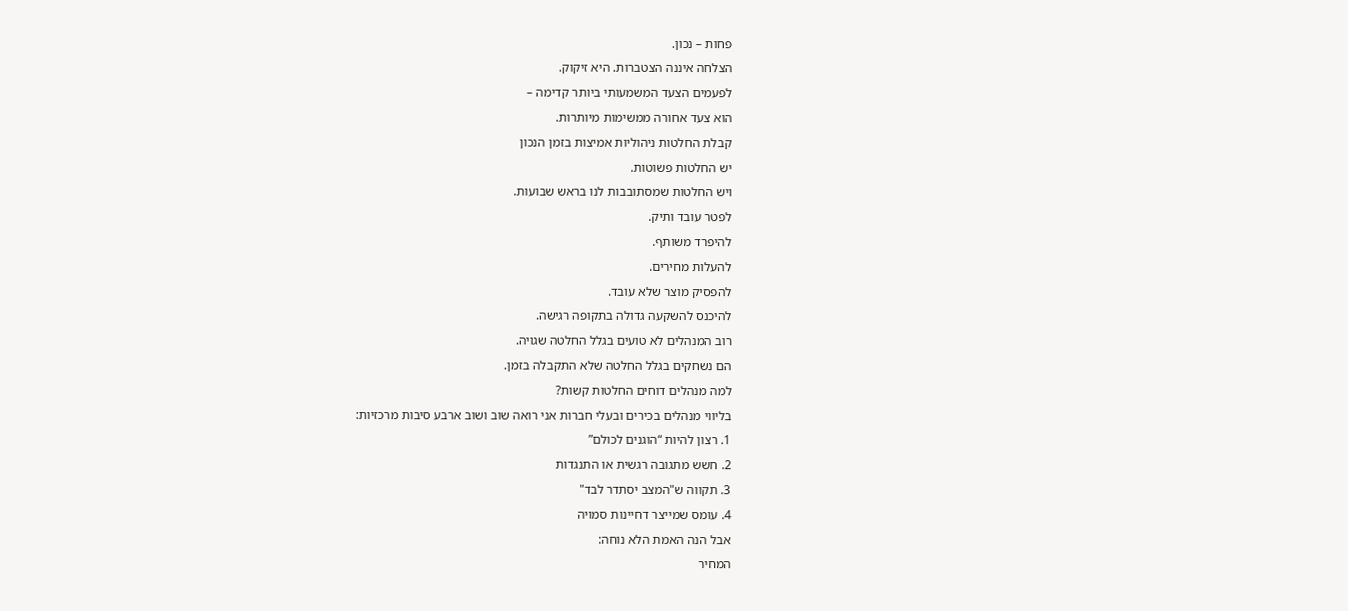פחות – נכון.
הצלחה איננה הצטברות. היא זיקוק.
לפעמים הצעד המשמעותי ביותר קדימה –
הוא צעד אחורה ממשימות מיותרות.
קבלת החלטות ניהוליות אמיצות בזמן הנכון
יש החלטות פשוטות.
ויש החלטות שמסתובבות לנו בראש שבועות.
לפטר עובד ותיק.
להיפרד משותף.
להעלות מחירים.
להפסיק מוצר שלא עובד.
להיכנס להשקעה גדולה בתקופה רגישה.
רוב המנהלים לא טועים בגלל החלטה שגויה.
הם נשחקים בגלל החלטה שלא התקבלה בזמן.
למה מנהלים דוחים החלטות קשות?
בליווי מנהלים בכירים ובעלי חברות אני רואה שוב ושוב ארבע סיבות מרכזיות:
1. רצון להיות “הוגנים לכולם”
2. חשש מתגובה רגשית או התנגדות
3. תקווה ש"המצב יסתדר לבד"
4. עומס שמייצר דחיינות סמויה
אבל הנה האמת הלא נוחה:
המחיר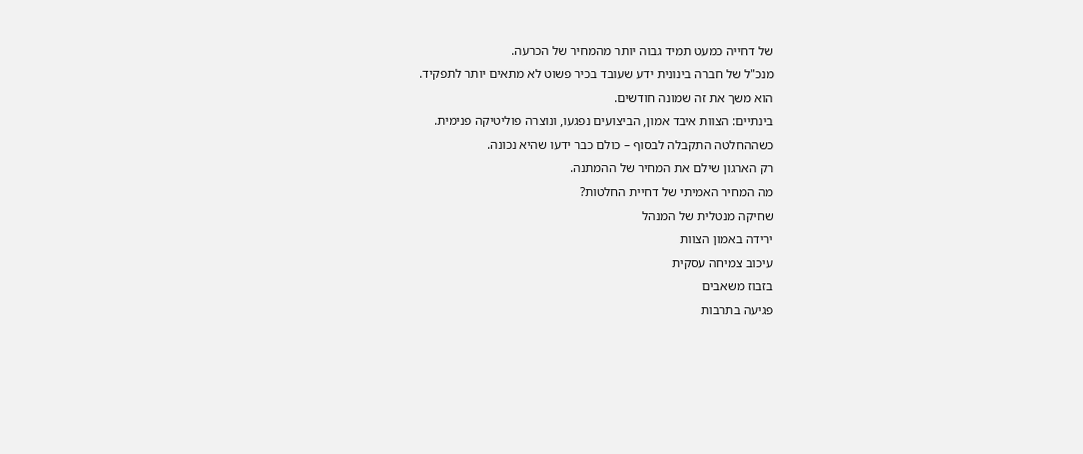של דחייה כמעט תמיד גבוה יותר מהמחיר של הכרעה.
מנכ"ל של חברה בינונית ידע שעובד בכיר פשוט לא מתאים יותר לתפקיד.
הוא משך את זה שמונה חודשים.
בינתיים: הצוות איבד אמון, הביצועים נפגעו, ונוצרה פוליטיקה פנימית.
כשההחלטה התקבלה לבסוף – כולם כבר ידעו שהיא נכונה.
רק הארגון שילם את המחיר של ההמתנה.
מה המחיר האמיתי של דחיית החלטות?
שחיקה מנטלית של המנהל
ירידה באמון הצוות
עיכוב צמיחה עסקית
בזבוז משאבים
פגיעה בתרבות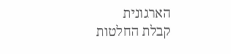הארגונית
קבלת החלטות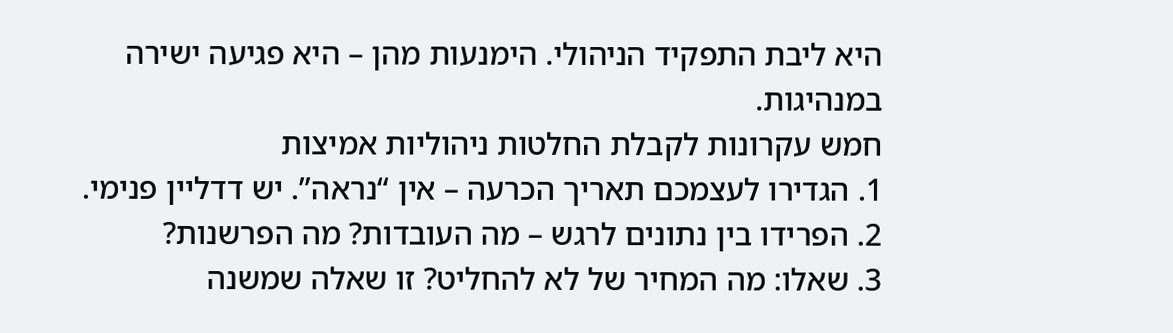היא ליבת התפקיד הניהולי. הימנעות מהן – היא פגיעה ישירה במנהיגות.
חמש עקרונות לקבלת החלטות ניהוליות אמיצות
1. הגדירו לעצמכם תאריך הכרעה – אין “נראה”. יש דדליין פנימי.
2. הפרידו בין נתונים לרגש – מה העובדות? מה הפרשנות?
3. שאלו: מה המחיר של לא להחליט? זו שאלה שמשנה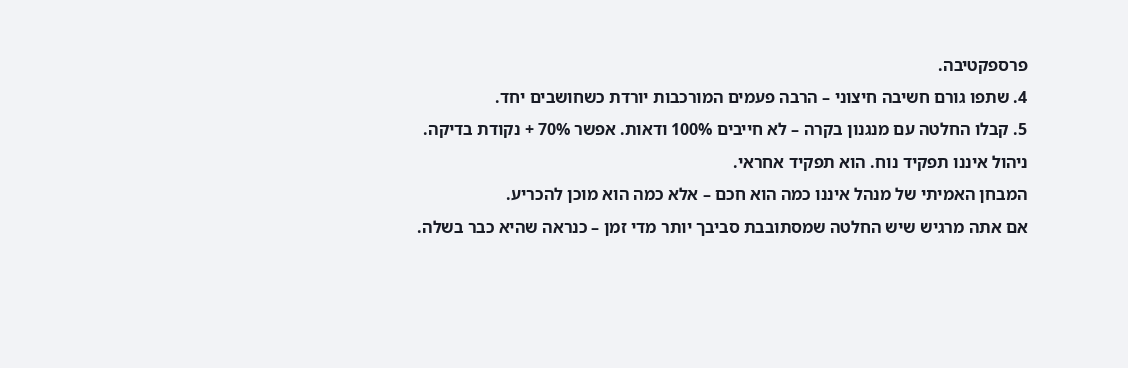פרספקטיבה.
4. שתפו גורם חשיבה חיצוני – הרבה פעמים המורכבות יורדת כשחושבים יחד.
5. קבלו החלטה עם מנגנון בקרה – לא חייבים 100% ודאות. אפשר 70% + נקודת בדיקה.
ניהול איננו תפקיד נוח. הוא תפקיד אחראי.
המבחן האמיתי של מנהל איננו כמה הוא חכם – אלא כמה הוא מוכן להכריע.
אם אתה מרגיש שיש החלטה שמסתובבת סביבך יותר מדי זמן – כנראה שהיא כבר בשלה.